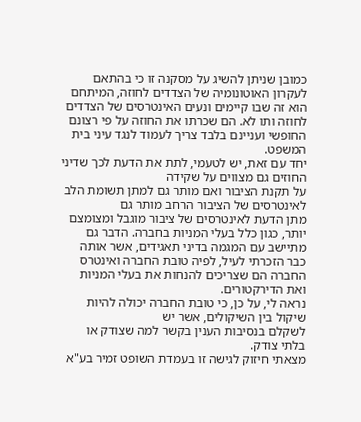כמובן שניתן להשיג על מסקנה זו כי בהתאם לעקרון האוטונומיה של הצדדים לחוזה, המיתחם הוא זה שבו קיימים ונעים האינטרסים של הצדדים לחוזה ותו לא. הם שכרתו את החוזה על פי רצונם החופשי ועניינם בלבד צריך לעמוד לנגד עיני בית המשפט.
יחד עם זאת, יש לטעמי, לתת את הדעת לכך שדיני החוזים גם מצווים על שקידה
על תקנת הציבור ואם מותר גם למתן תשומת הלב לאינטרסים של הציבור הרחב מותר גם
מתן הדעת לאינטרסים של ציבור מוגבל ומצומצם יותר, כגון כלל בעלי המניות בחברה. הדבר גם מתיישב עם המגמה בדיני תאגידים, אשר אותה כבר הזכרתי לעיל, לפיה טובת החברה ואינטרס החברה הם שצריכים להנחות את בעלי המניות ואת הדירקטורים.
נראה לי, על כן, כי טובת החברה יכולה להיות שיקול בין השיקולים, אשר יש
לשקלם בנסיבות הענין בקשר למה שצודק או בלתי צודק.
מצאתי חיזוק לגישה זו בעמדת השופט זמיר בע"א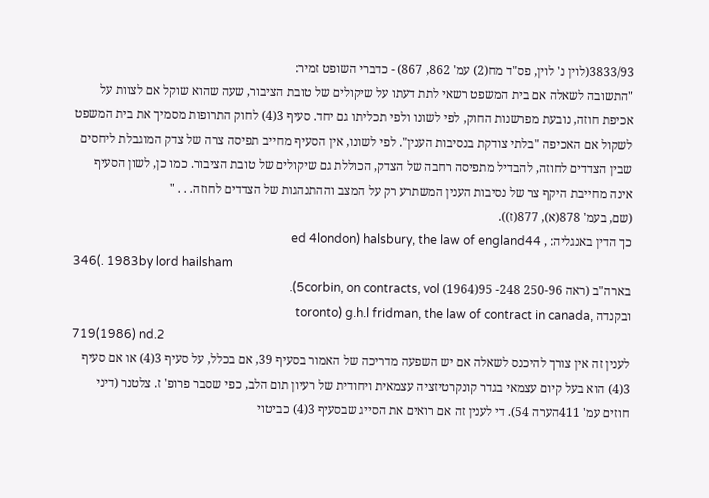3833/93(לוין נ' לוין, פס"ד מח(2) עמ' 862, 867) - כדברי השופט זמיר:
"התשובה לשאלה אם בית המשפט רשאי לתת דעתו על שיקולים של טובת הציבור, שעה שהוא שוקל אם לצוות על אכיפת חוזה, נובעת מפרשנות החוק, לפי לשונו ולפי תכליתו גם יחד. סעיף 3(4) לחוק התרופות מסמיך את בית המשפט לשקול אם האכיפה "בלתי צודקת בנסיבות הענין". לפי לשונו, אין הסעיף מחייב תפיסה צרה של צדק המוגבלת ליחסים שבין הצדדים לחוזה, להבדיל מתפיסה רחבה של הצדק, הכוללת גם שיקולים של טובת הציבור. כמו כן, לשון הסעיף אינה מחייבת היקף צר של נסיבות הענין המשתרע רק על המצב וההתנהגות של הצדדים לחוזה. . . "
(שם, בעמ' 878(א), 877(ז)).
כך הדין באנגליה: , ed 4london) halsbury, the law of england44
346(. 1983by lord hailsham
בארה"ב (ראה 250-96 248- 95(1964) 5corbin, on contracts, vol).
ובקנדה ,toronto) g.h.l fridman, the law of contract in canada
719(1986) nd.2
לענין זה אין צורך להיכנס לשאלה אם יש השפעה מדריכה של האמור בסעיף 39, אם בכלל, על סעיף 3(4) או אם סעיף 3(4) הוא בעל קיום עצמאי בגדר קונקרטיזציה עצמאית ויחודית של רעיון תום הלב, כפי שסבר פרופ' ז. צלטנר (דיני חוזים עמ' 411הערה 54). די לענין זה אם רואים את הסייג שבסעיף 3(4) כביטוי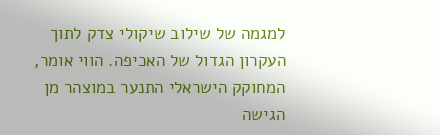למגמה של שילוב שיקולי צדק לתוך העקרון הגדול של האכיפה. הווי אומר, המחוקק הישראלי התנער במוצהר מן הגישה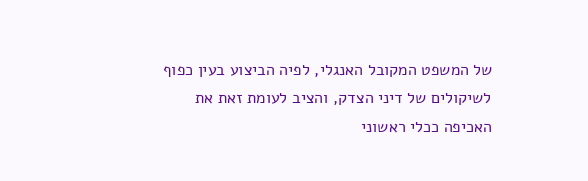של המשפט המקובל האנגלי, לפיה הביצוע בעין כפוף לשיקולים של דיני הצדק, והציב לעומת זאת את האכיפה ככלי ראשוני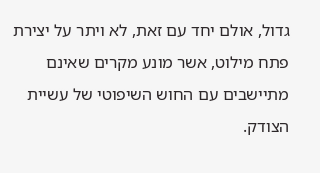גדול, אולם יחד עם זאת, לא ויתר על יצירת פתח מילוט, אשר מונע מקרים שאינם מתיישבים עם החוש השיפוטי של עשיית הצודק.